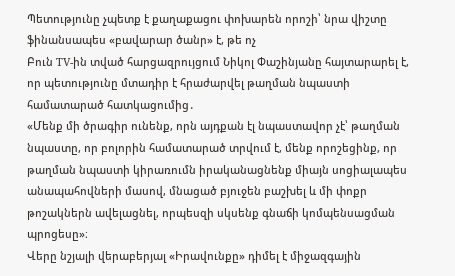Պետությունը չպետք է քաղաքացու փոխարեն որոշի՝ նրա վիշտը ֆինանսապես «բավարար ծանր» է, թե ոչ
Բուն TV-ին տված հարցազրույցում Նիկոլ Փաշինյանը հայտարարել է, որ պետությունը մտադիր է հրաժարվել թաղման նպաստի համատարած հատկացումից․
«Մենք մի ծրագիր ունենք, որն այդքան էլ նպաստավոր չէ՝ թաղման նպաստը, որ բոլորին համատարած տրվում է, մենք որոշեցինք, որ թաղման նպաստի կիրառումն իրականացնենք միայն սոցիալապես անապահովների մասով, մնացած բյուջեն բաշխել և մի փոքր թոշակներն ավելացնել, որպեսզի սկսենք գնաճի կոմպենսացման պրոցեսը»։
Վերը նշյալի վերաբերյալ «Իրավունքը» դիմել է միջազգային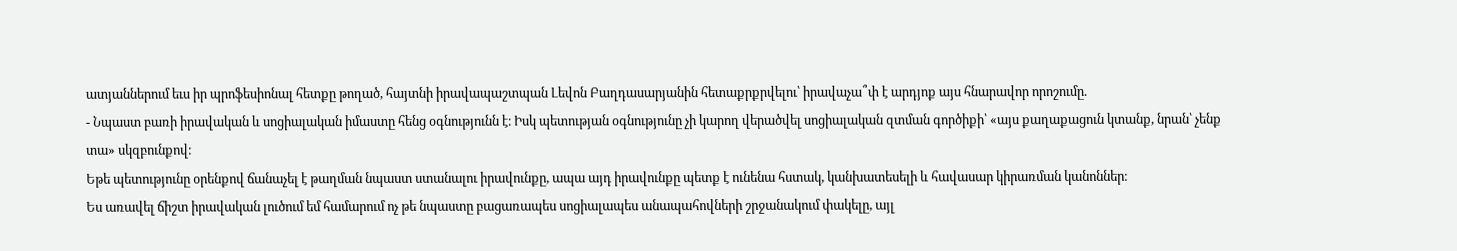ատյաններում եւս իր պրոֆեսիոնալ հետքը թողած, հայտնի իրավապաշտպան Լեվոն Բաղդասարյանին հետաքրքրվելու՝ իրավաչա՞փ է արդյոք այս հնարավոր որոշումը.
- Նպաստ բառի իրավական և սոցիալական իմաստը հենց օգնությունն է։ Իսկ պետության օգնությունը չի կարող վերածվել սոցիալական զտման գործիքի՝ «այս քաղաքացուն կտանք, նրան՝ չենք տա» սկզբունքով։
Եթե պետությունը օրենքով ճանաչել է թաղման նպաստ ստանալու իրավունքը, ապա այդ իրավունքը պետք է ունենա հստակ, կանխատեսելի և հավասար կիրառման կանոններ։
Ես առավել ճիշտ իրավական լուծում եմ համարում ոչ թե նպաստը բացառապես սոցիալապես անապահովների շրջանակում փակելը, այլ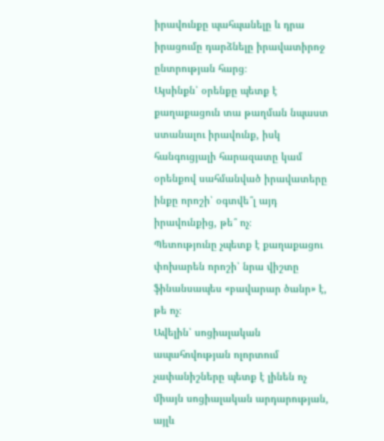իրավունքը պահպանելը և դրա իրացումը դարձնելը իրավատիրոջ ընտրության հարց։
Այսինքն՝ օրենքը պետք է քաղաքացուն տա թաղման նպաստ ստանալու իրավունք, իսկ հանգուցյալի հարազատը կամ օրենքով սահմանված իրավատերը ինքը որոշի՝ օգտվե՞լ այդ իրավունքից, թե՞ ոչ։
Պետությունը չպետք է քաղաքացու փոխարեն որոշի՝ նրա վիշտը ֆինանսապես «բավարար ծանր» է, թե ոչ։
Ավելին՝ սոցիալական ապահովության ոլորտում չափանիշները պետք է լինեն ոչ միայն սոցիալական արդարության, այլև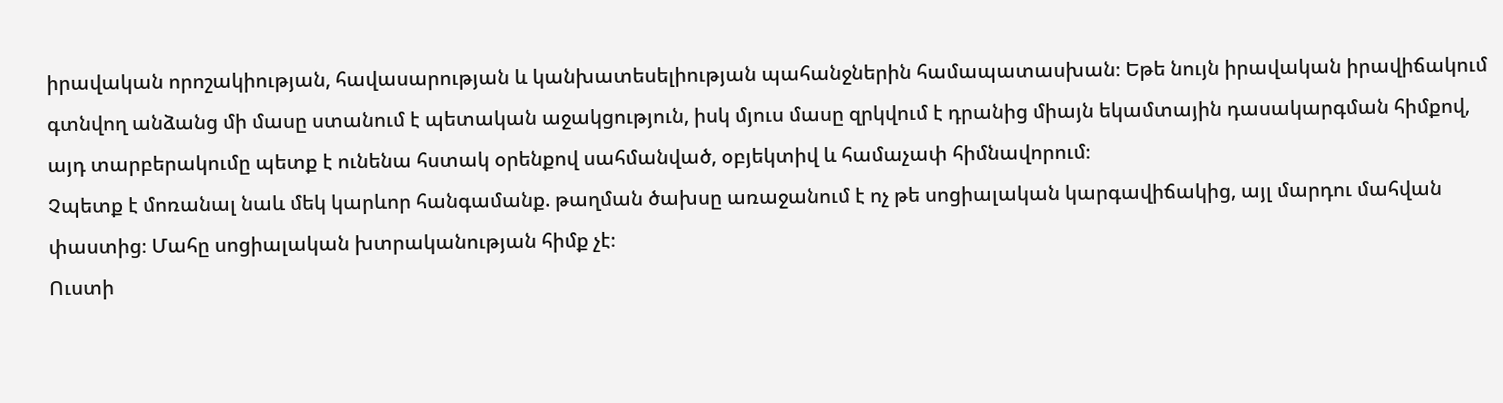իրավական որոշակիության, հավասարության և կանխատեսելիության պահանջներին համապատասխան։ Եթե նույն իրավական իրավիճակում գտնվող անձանց մի մասը ստանում է պետական աջակցություն, իսկ մյուս մասը զրկվում է դրանից միայն եկամտային դասակարգման հիմքով, այդ տարբերակումը պետք է ունենա հստակ օրենքով սահմանված, օբյեկտիվ և համաչափ հիմնավորում։
Չպետք է մոռանալ նաև մեկ կարևոր հանգամանք. թաղման ծախսը առաջանում է ոչ թե սոցիալական կարգավիճակից, այլ մարդու մահվան փաստից։ Մահը սոցիալական խտրականության հիմք չէ։
Ուստի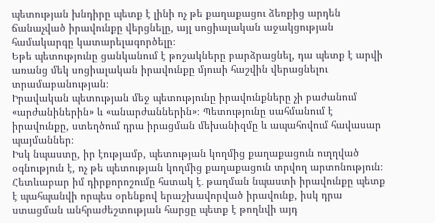պետության խնդիրը պետք է լինի ոչ թե քաղաքացու ձեռքից արդեն ճանաչված իրավունքը վերցնելը, այլ սոցիալական աջակցության համակարգը կատարելագործելը։
Եթե պետությունը ցանկանում է թոշակները բարձրացնել, դա պետք է արվի առանց մեկ սոցիալական իրավունքը մյուսի հաշվին վերացնելու տրամաբանության։
Իրավական պետության մեջ պետությունը իրավունքները չի բաժանում «արժանիներին» և «անարժաններին»։ Պետությունը սահմանում է իրավունքը, ստեղծում դրա իրացման մեխանիզմը և ապահովում հավասար պայմաններ։
Իսկ նպաստը, իր էությամբ, պետության կողմից քաղաքացուն ուղղված օգնություն է, ոչ թե պետության կողմից քաղաքացուն տրվող արտոնություն։
Հետևաբար իմ դիրքորոշումը հստակ է․ թաղման նպաստի իրավունքը պետք է պահպանվի որպես օրենքով երաշխավորված իրավունք, իսկ դրա ստացման անհրաժեշտության հարցը պետք է թողնվի այդ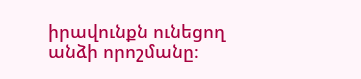իրավունքն ունեցող անձի որոշմանը։